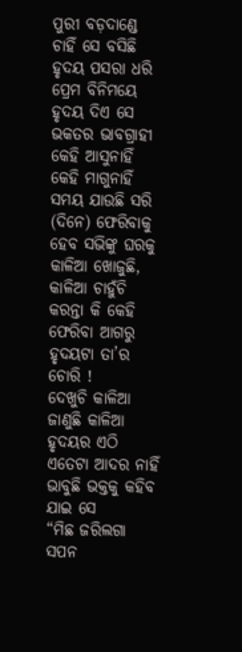ପୁରୀ ବଡ଼ଦାଣ୍ଡେ ଚାହିଁ ସେ ବସିଛି
ହୃଦୟ ପସରା ଧରି
ପ୍ରେମ ବିନିମୟେ ହୃଦୟ ଦିଏ ସେ
ଭକତର ଭାବଗ୍ରାହୀ
କେହି ଆସୁନାହିଁ କେହି ମାଗୁନାହିଁ
ସମୟ ଯାଉଛି ସରି
(ଦିନେ) ଫେରିବାକୁ ହେବ ସଭିଙ୍କୁ ଘରକୁ
କାଳିଆ ଖୋଜୁଛି, କାଳିଆ ଚାହୁଁଚି
କରନ୍ତା କି କେହି ଫେରିବା ଆଗରୁ ହୃଦୟଟା ତା’ର ଚୋରି !
ଦେଖୁଚି କାଳିଆ ଜାଣୁଛି କାଳିଆ
ହୃଦୟର ଏଠି ଏତେଟା ଆଦର ନାହିଁ
ଭାବୁଛି ଭକ୍ତକୁ କହିବ ଯାଇ ସେ
“ମିଛ ଜରିଲଗା ସପନ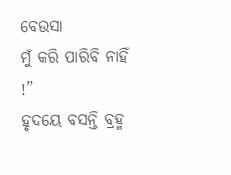ବେଉସା
ମୁଁ କରି ପାରିବି ନାହିଁ !”
ହୃଦୟେ ବସନ୍ତି ବ୍ରହ୍ମ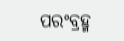ପରଂବ୍ରହ୍ମ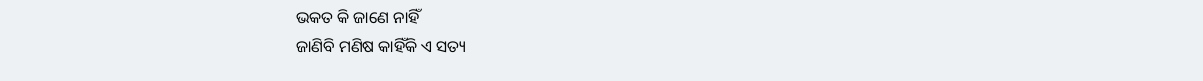ଭକତ କି ଜାଣେ ନାହିଁ
ଜାଣିବି ମଣିଷ କାହିଁକି ଏ ସତ୍ୟ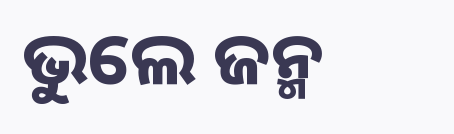ଭୁଲେ ଜନ୍ମ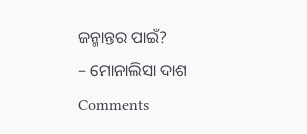ଜନ୍ମାନ୍ତର ପାଇଁ?
– ମୋନାଲିସା ଦାଶ
Comments